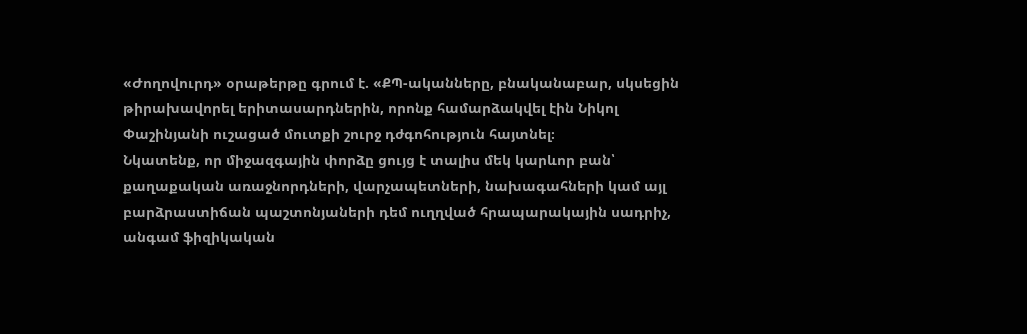«Ժողովուրդ» օրաթերթը գրում է. «ՔՊ-ականները, բնականաբար, սկսեցին թիրախավորել երիտասարդներին, որոնք համարձակվել էին Նիկոլ Փաշինյանի ուշացած մուտքի շուրջ դժգոհություն հայտնել։
Նկատենք, որ միջազգային փորձը ցույց է տալիս մեկ կարևոր բան՝ քաղաքական առաջնորդների, վարչապետների, նախագահների կամ այլ բարձրաստիճան պաշտոնյաների դեմ ուղղված հրապարակային սադրիչ, անգամ ֆիզիկական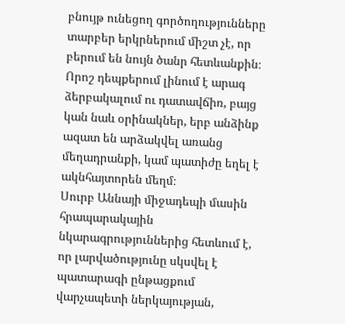բնույթ ունեցող գործողությունները տարբեր երկրներում միշտ չէ, որ բերում են նույն ծանր հետևանքին։ Որոշ դեպքերում լինում է արագ ձերբակալում ու դատավճիռ, բայց կան նաև օրինակներ, երբ անձինք ազատ են արձակվել առանց մեղադրանքի, կամ պատիժը եղել է ակնհայտորեն մեղմ։
Սուրբ Աննայի միջադեպի մասին հրապարակային նկարագրություններից հետևում է, որ լարվածությունը սկսվել է պատարագի ընթացքում վարչապետի ներկայության,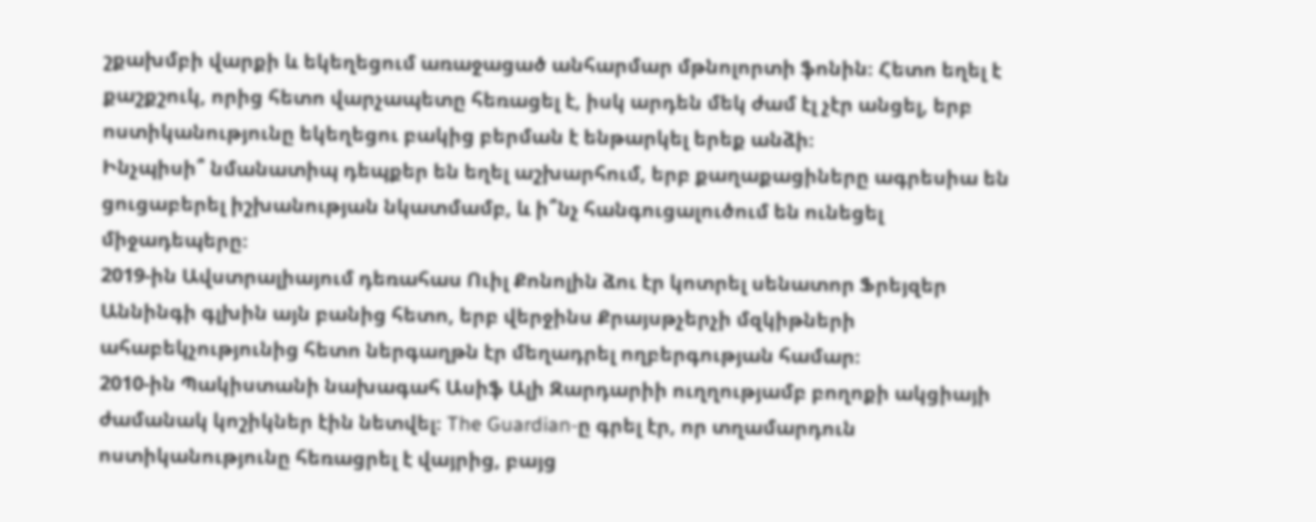շքախմբի վարքի և եկեղեցում առաջացած անհարմար մթնոլորտի ֆոնին։ Հետո եղել է քաշքշուկ, որից հետո վարչապետը հեռացել է, իսկ արդեն մեկ ժամ էլ չէր անցել, երբ ոստիկանությունը եկեղեցու բակից բերման է ենթարկել երեք անձի։
Ինչպիսի՞ նմանատիպ դեպքեր են եղել աշխարհում, երբ քաղաքացիները ագրեսիա են ցուցաբերել իշխանության նկատմամբ, և ի՞նչ հանգուցալուծում են ունեցել միջադեպերը։
2019-ին Ավստրալիայում դեռահաս Ուիլ Քոնոլին ձու էր կոտրել սենատոր Ֆրեյզեր Աննինգի գլխին այն բանից հետո, երբ վերջինս Քրայսթչերչի մզկիթների ահաբեկչությունից հետո ներգաղթն էր մեղադրել ողբերգության համար։
2010-ին Պակիստանի նախագահ Ասիֆ Ալի Զարդարիի ուղղությամբ բողոքի ակցիայի ժամանակ կոշիկներ էին նետվել։ The Guardian-ը գրել էր, որ տղամարդուն ոստիկանությունը հեռացրել է վայրից, բայց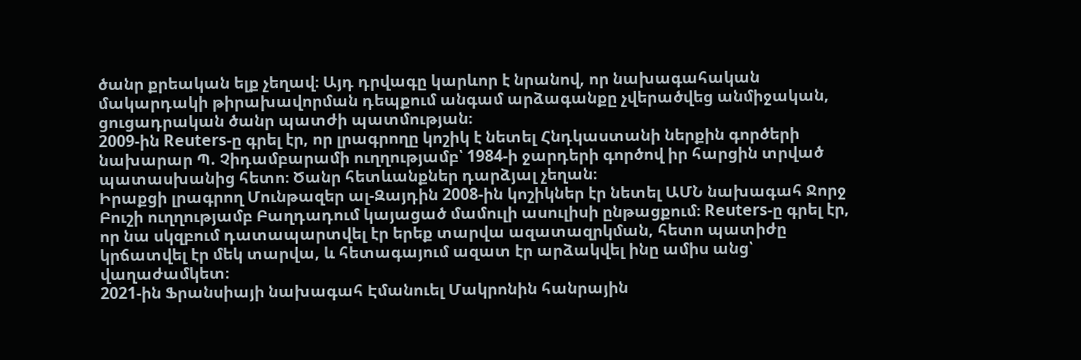ծանր քրեական ելք չեղավ։ Այդ դրվագը կարևոր է նրանով, որ նախագահական մակարդակի թիրախավորման դեպքում անգամ արձագանքը չվերածվեց անմիջական, ցուցադրական ծանր պատժի պատմության։
2009-ին Reuters-ը գրել էր, որ լրագրողը կոշիկ է նետել Հնդկաստանի ներքին գործերի նախարար Պ. Չիդամբարամի ուղղությամբ՝ 1984-ի ջարդերի գործով իր հարցին տրված պատասխանից հետո։ Ծանր հետևանքներ դարձյալ չեղան։
Իրաքցի լրագրող Մունթազեր ալ-Զայդին 2008-ին կոշիկներ էր նետել ԱՄՆ նախագահ Ջորջ Բուշի ուղղությամբ Բաղդադում կայացած մամուլի ասուլիսի ընթացքում։ Reuters-ը գրել էր, որ նա սկզբում դատապարտվել էր երեք տարվա ազատազրկման, հետո պատիժը կրճատվել էր մեկ տարվա, և հետագայում ազատ էր արձակվել ինը ամիս անց՝ վաղաժամկետ։
2021-ին Ֆրանսիայի նախագահ Էմանուել Մակրոնին հանրային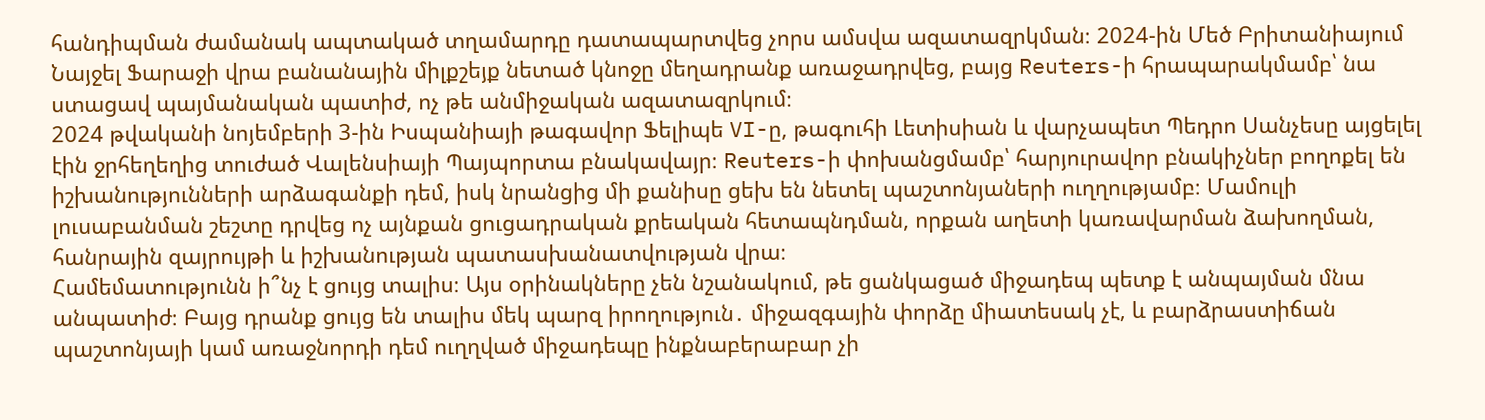հանդիպման ժամանակ ապտակած տղամարդը դատապարտվեց չորս ամսվա ազատազրկման։ 2024-ին Մեծ Բրիտանիայում Նայջել Ֆարաջի վրա բանանային միլքշեյք նետած կնոջը մեղադրանք առաջադրվեց, բայց Reuters-ի հրապարակմամբ՝ նա ստացավ պայմանական պատիժ, ոչ թե անմիջական ազատազրկում։
2024 թվականի նոյեմբերի 3-ին Իսպանիայի թագավոր Ֆելիպե VI-ը, թագուհի Լետիսիան և վարչապետ Պեդրո Սանչեսը այցելել էին ջրհեղեղից տուժած Վալենսիայի Պայպորտա բնակավայր։ Reuters-ի փոխանցմամբ՝ հարյուրավոր բնակիչներ բողոքել են իշխանությունների արձագանքի դեմ, իսկ նրանցից մի քանիսը ցեխ են նետել պաշտոնյաների ուղղությամբ։ Մամուլի լուսաբանման շեշտը դրվեց ոչ այնքան ցուցադրական քրեական հետապնդման, որքան աղետի կառավարման ձախողման, հանրային զայրույթի և իշխանության պատասխանատվության վրա։
Համեմատությունն ի՞նչ է ցույց տալիս։ Այս օրինակները չեն նշանակում, թե ցանկացած միջադեպ պետք է անպայման մնա անպատիժ։ Բայց դրանք ցույց են տալիս մեկ պարզ իրողություն․ միջազգային փորձը միատեսակ չէ, և բարձրաստիճան պաշտոնյայի կամ առաջնորդի դեմ ուղղված միջադեպը ինքնաբերաբար չի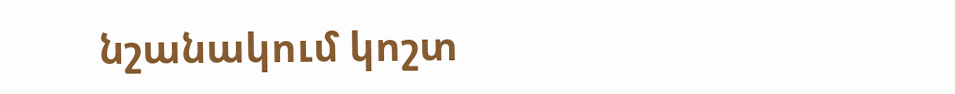նշանակում կոշտ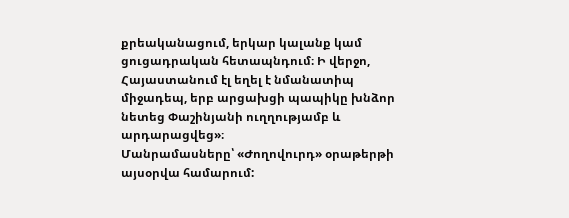քրեականացում, երկար կալանք կամ ցուցադրական հետապնդում։ Ի վերջո, Հայաստանում էլ եղել է նմանատիպ միջադեպ, երբ արցախցի պապիկը խնձոր նետեց Փաշինյանի ուղղությամբ և արդարացվեց»։
Մանրամասները՝ «Ժողովուրդ» օրաթերթի այսօրվա համարում: